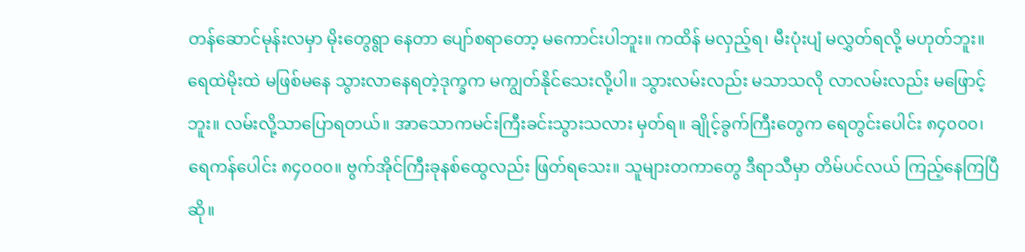တန်ဆောင်မုန်းလမှာ မိုးတွေရွာ နေတာ ပျော်စရာတော့ မကောင်းပါဘူး။ ကထိန် မလှည့်ရ၊ မီးပုံးပျံ မလွှတ်ရလို့ မဟုတ်ဘူး။ ရေထဲမိုးထဲ မဖြစ်မနေ သွားလာနေရတဲ့ဒုက္ခက မကျွတ်နိုင်သေးလို့ပါ။ သွားလမ်းလည်း မသာသလို လာလမ်းလည်း မဖြောင့်ဘူး။ လမ်းလို့သာပြောရတယ်။ အာသောကမင်းကြီးခင်းသွားသလား မှတ်ရ။ ချိုင့်ခွက်ကြီးတွေက ရေတွင်းပေါင်း ၈၄၀၀၀၊ ရေကန်ပေါင်း ၈၄၀၀၀။ ဗွက်အိုင်ကြီးခုနစ်ထွေလည်း ဖြတ်ရသေး။ သူများတကာတွေ ဒီရာသီမှာ တိမ်ပင်လယ် ကြည့်နေကြပြီဆို။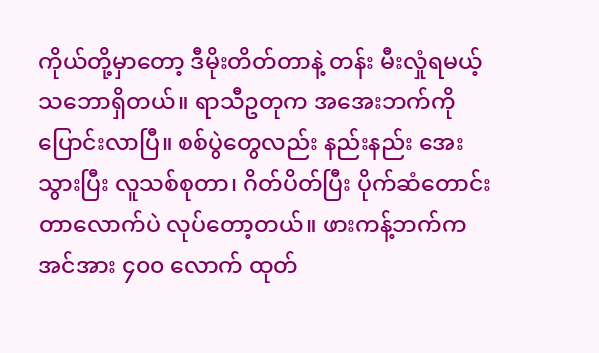ကိုယ်တို့မှာတော့ ဒီမိုးတိတ်တာနဲ့ တန်း မီးလှုံရမယ့်သဘောရှိတယ်။ ရာသီဥတုက အအေးဘက်ကို ပြောင်းလာပြီ။ စစ်ပွဲတွေလည်း နည်းနည်း အေးသွားပြီး လူသစ်စုတာ၊ ဂိတ်ပိတ်ပြီး ပိုက်ဆံတောင်းတာလောက်ပဲ လုပ်တော့တယ်။ ဖားကန့်ဘက်က အင်အား ၄၀၀ လောက် ထုတ်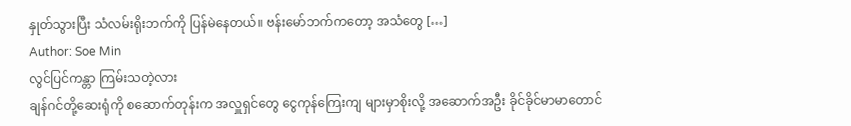နှုတ်သွားပြီး သံလမ်းရိုးဘက်ကို ပြန်မဲနေတယ်။ ဗန်းမော်ဘက်ကတော့ အသံတွေ […]
Author: Soe Min
လွင်ပြင်ကန္တာ ကြမ်းသတဲ့လား
ချန်ဂင်တို့ဆေးရုံကို စဆောက်တုန်းက အလှူရှင်တွေ ငွေကုန်ကြေးကျ များမှာစိုးလို့ အဆောက်အဦး ခိုင်ခိုင်မာမာတောင်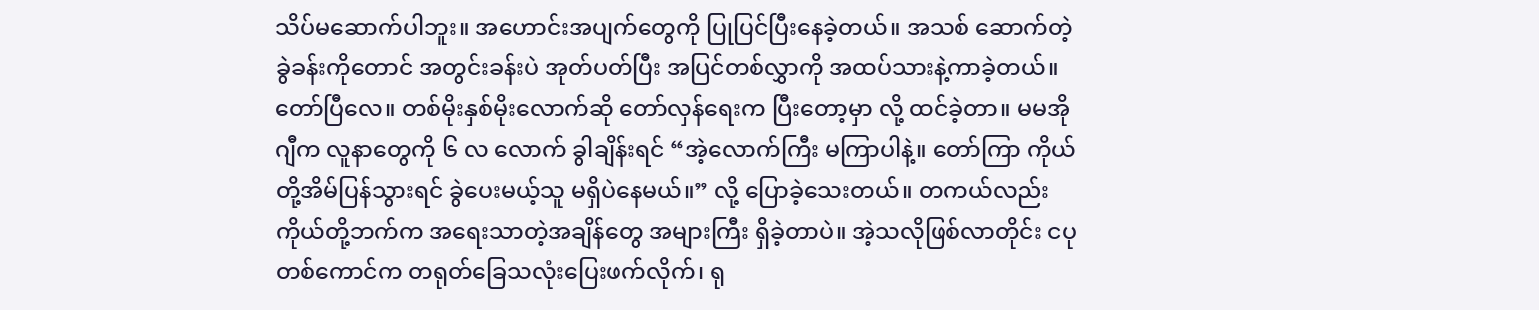သိပ်မဆောက်ပါဘူး။ အဟောင်းအပျက်တွေကို ပြုပြင်ပြီးနေခဲ့တယ်။ အသစ် ဆောက်တဲ့ခွဲခန်းကိုတောင် အတွင်းခန်းပဲ အုတ်ပတ်ပြီး အပြင်တစ်လွှာကို အထပ်သားနဲ့ကာခဲ့တယ်။ တော်ပြီလေ။ တစ်မိုးနှစ်မိုးလောက်ဆို တော်လှန်ရေးက ပြီးတော့မှာ လို့ ထင်ခဲ့တာ။ မမအိုဂျီက လူနာတွေကို ၆ လ လောက် ခွါချိန်းရင် “အဲ့လောက်ကြီး မကြာပါနဲ့။ တော်ကြာ ကိုယ်တို့အိမ်ပြန်သွားရင် ခွဲပေးမယ့်သူ မရှိပဲနေမယ်။” လို့ ပြောခဲ့သေးတယ်။ တကယ်လည်း ကိုယ်တို့ဘက်က အရေးသာတဲ့အချိန်တွေ အများကြီး ရှိခဲ့တာပဲ။ အဲ့သလိုဖြစ်လာတိုင်း ငပုတစ်ကောင်က တရုတ်ခြေသလုံးပြေးဖက်လိုက်၊ ရု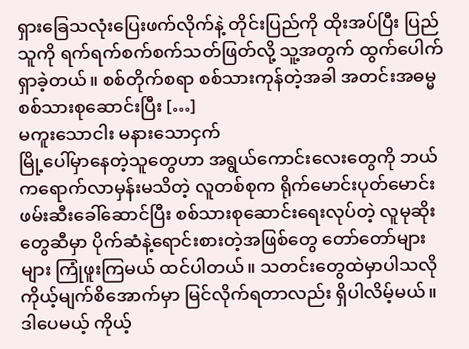ရှားခြေသလုံးပြေးဖက်လိုက်နဲ့ တိုင်းပြည်ကို ထိုးအပ်ပြီး ပြည်သူကို ရက်ရက်စက်စက်သတ်ဖြတ်လို့ သူ့အတွက် ထွက်ပေါက်ရှာခဲ့တယ်။ စစ်တိုက်စရာ စစ်သားကုန်တဲ့အခါ အတင်းအဓမ္မ စစ်သားစုဆောင်းပြီး […]
မကူးသောငါး မနားသောငှက်
မြို့ပေါ်မှာနေတဲ့သူတွေဟာ အရွယ်ကောင်းလေးတွေကို ဘယ်ကရောက်လာမှန်းမသိတဲ့ လူတစ်စုက ရိုက်မောင်းပုတ်မောင်း ဖမ်းဆီးခေါ်ဆောင်ပြီး စစ်သားစုဆောင်းရေးလုပ်တဲ့ လူမုဆိုးတွေဆီမှာ ပိုက်ဆံနဲ့ရောင်းစားတဲ့အဖြစ်တွေ တော်တော်များများ ကြုံဖူးကြမယ် ထင်ပါတယ်။ သတင်းတွေထဲမှာပါသလို ကိုယ့်မျက်စိအောက်မှာ မြင်လိုက်ရတာလည်း ရှိပါလိမ့်မယ်။ ဒါပေမယ့် ကိုယ့်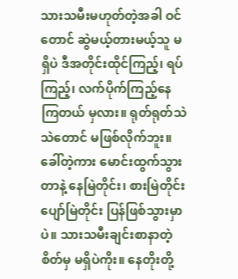သားသမီးမဟုတ်တဲ့အခါ ဝင်တောင် ဆွဲမယ့်တားမယ့်သူ မရှိပဲ ဒီအတိုင်းထိုင်ကြည့်၊ ရပ်ကြည့်၊ လက်ပိုက်ကြည့်နေကြတယ် မှလား။ ရုတ်ရုတ်သဲသဲတောင် မဖြစ်လိုက်ဘူး။ ခေါ်တဲ့ကား မောင်းထွက်သွားတာနဲ့ နေမြဲတိုင်း၊ စားမြဲတိုင်း ပျော်မြဲတိုင်း ပြန်ဖြစ်သွားမှာပဲ။ သားသမီးချင်းစာနာတဲ့ စိတ်မှ မရှိပဲကိုး။ နေတိုးတို့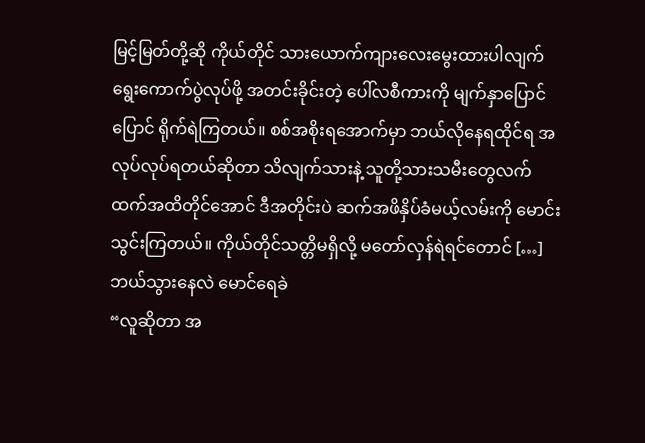မြင့်မြတ်တို့ဆို ကိုယ်တိုင် သားယောက်ကျားလေးမွေးထားပါလျက် ရွေးကောက်ပွဲလုပ်ဖို့ အတင်းခိုင်းတဲ့ ပေါ်လစီကားကို မျက်နှာပြောင်ပြောင် ရိုက်ရဲကြတယ်။ စစ်အစိုးရအောက်မှာ ဘယ်လိုနေရထိုင်ရ အလုပ်လုပ်ရတယ်ဆိုတာ သိလျက်သားနဲ့ သူတို့သားသမီးတွေလက်ထက်အထိတိုင်အောင် ဒီအတိုင်းပဲ ဆက်အဖိနှိပ်ခံမယ့်လမ်းကို မောင်းသွင်းကြတယ်။ ကိုယ်တိုင်သတ္တိမရှိလို့ မတော်လှန်ရဲရင်တောင် […]
ဘယ်သွားနေလဲ မောင်ရေခဲ
“လူဆိုတာ အ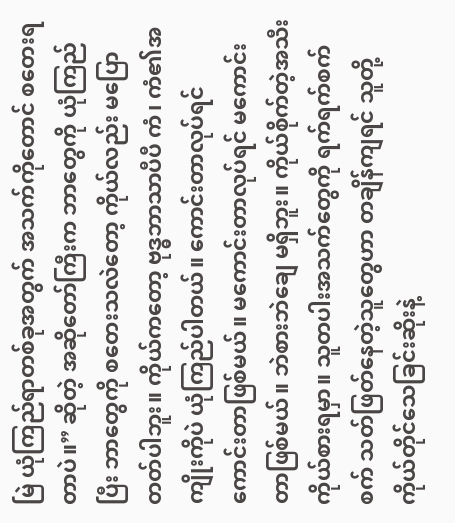မြဲ ယုံကြည်ရာတစ်ခုအတွက် အသက်ကိုတောင် စတေးရတာပဲ။” ဆိုတဲ့ အဆိုတော်ကြီးက ဘာတွေကို ယုံကြည်ပြီး ဘာတွေကို စတေးသလဲတော့ ကိုယ်လည်း မပြောတတ်ပါဘူး။ ကိုယ်ကတော့ ဗုဒ္ဓဘာသာပီပီ ကံ၊ ကံ၏အကျိုးကိုပဲ ယုံကြည်ပါတယ်။ ကောင်းတာလုပ်ရင် ကောင်းတာဖြစ်မယ်။ မကောင်းတာလုပ်ရင် မကောင်းတာဖြစ်မယ်။ ဘဲစားဘဲချေ မရှိဘူး။ ကိုယ်စိုက်တဲ့အသီး ကိုယ်စားရမှာ။ သူတပါးအသက်တွေကို ရက်ရက်စက်စက် သတ်ဖြတ်နေတဲ့သူတွေဟာ တချိန်ကျရင် သူတို့ကိုယ်တိုင်သေခြင်းဆိုးနဲ့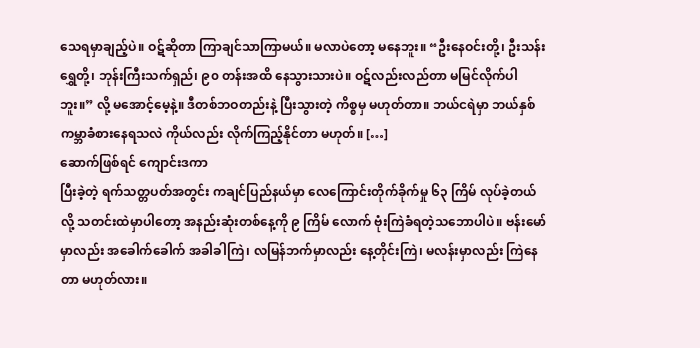သေရမှာချည့်ပဲ။ ဝဋ်ဆိုတာ ကြာချင်သာကြာမယ်။ မလာပဲတော့ မနေဘူး။ “ဦးနေဝင်းတို့၊ ဦးသန်းရွှေတို့၊ ဘုန်းကြီးသက်ရှည်၊ ၉၀ တန်းအထိ နေသွားသားပဲ။ ဝဋ်လည်းလည်တာ မမြင်လိုက်ပါဘူး။” လို့ မအောင့်မေ့နဲ့။ ဒီတစ်ဘဝတည်းနဲ့ ပြီးသွားတဲ့ ကိစ္စမှ မဟုတ်တာ။ ဘယ်ငရဲမှာ ဘယ်နှစ်ကမ္ဘာခံစားနေရသလဲ ကိုယ်လည်း လိုက်ကြည့်နိုင်တာ မဟုတ်။ […]
ဆောက်ဖြစ်ရင် ကျောင်းဒကာ
ပြီးခဲ့တဲ့ ရက်သတ္တပတ်အတွင်း ကချင်ပြည်နယ်မှာ လေကြောင်းတိုက်ခိုက်မှု ၆၃ ကြိမ် လုပ်ခဲ့တယ်လို့ သတင်းထဲမှာပါတော့ အနည်းဆုံးတစ်နေ့ကို ၉ ကြိမ် လောက် ဗုံးကြဲခံရတဲ့သဘောပါပဲ။ ဗန်းမော်မှာလည်း အခေါက်ခေါက် အခါခါကြဲ၊ လမြန်ဘက်မှာလည်း နေ့တိုင်းကြဲ၊ မလန်းမှာလည်း ကြဲနေတာ မဟုတ်လား။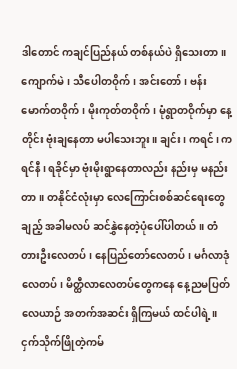ဒါတောင် ကချင်ပြည်နယ် တစ်နယ်ပဲ ရှိသေးတာ။ ကျောက်မဲ၊ သီပေါတဝိုက်၊ အင်းတော်၊ ဗန်းမောက်တဝိုက်၊ မိုးကုတ်တဝိုက်၊ မုံရွာတဝိုက်မှာ နေ့တိုင်း ဗုံးချနေတာ မပါသေးဘူး။ ချင်း၊ ကရင်၊ ကရင်နီ၊ ရခိုင်မှာ ဗုံးမိုးရွာနေတာလည်း နည်းမှ မနည်းတာ။ တနိုင်ငံလုံးမှာ လေကြောင်းစစ်ဆင်ရေးတွေချည့် အခါမလပ် ဆင်နွှဲနေတဲ့ပုံပေါ်ပါတယ်။ တံတားဦးလေတပ်၊ နေပြည်တော်လေတပ်၊ မင်္ဂလာဒုံလေတပ်၊ မိတ္ထီလာလေတပ်တွေကနေ နေ့ညမပြတ် လေယာဉ် အတက်အဆင်း ရှိကြမယ် ထင်ပါရဲ့။ ငှက်သိုက်ဖြိုတဲ့ကမ်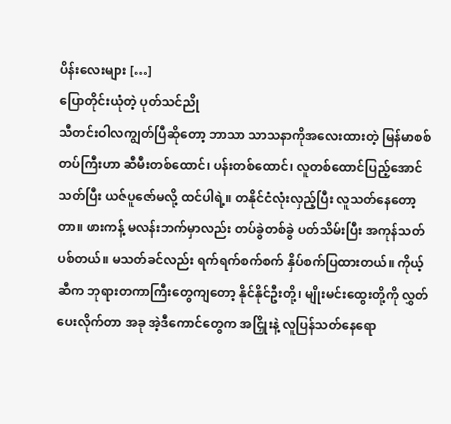ပိန်းလေးများ […]
ပြောတိုင်းယုံတဲ့ ပုတ်သင်ညို
သီတင်းဝါလကျွတ်ပြီဆိုတော့ ဘာသာ သာသနာကိုအလေးထားတဲ့ မြန်မာစစ်တပ်ကြီးဟာ ဆီမီးတစ်ထောင်၊ ပန်းတစ်ထောင်၊ လူတစ်ထောင်ပြည့်အောင် သတ်ပြီး ယဇ်ပူဇော်မလို့ ထင်ပါရဲ့။ တနိုင်ငံလုံးလှည့်ပြီး လူသတ်နေတော့တာ။ ဖားကန့် မလန်းဘက်မှာလည်း တပ်ခွဲတစ်ခွဲ ပတ်သိမ်းပြီး အကုန်သတ်ပစ်တယ်။ မသတ်ခင်လည်း ရက်ရက်စက်စက် နှိပ်စက်ပြထားတယ်။ ကိုယ့်ဆီက ဘုရားတကာကြီးတွေကျတော့ နိုင်နိုင်ဦးတို့၊ မျိုးမင်းထွေးတို့ကို လွှတ်ပေးလိုက်တာ အခု အဲ့ဒီကောင်တွေက အငြှိုးနဲ့ လူပြန်သတ်နေရော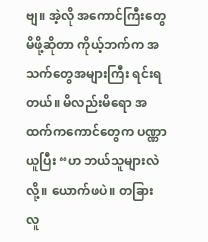ဗျ။ အဲ့လို အကောင်ကြီးတွေမိဖို့ဆိုတာ ကိုယ့်ဘက်က အသက်တွေအများကြီး ရင်းရတယ်။ မိလည်းမိရော အထက်ကကောင်တွေက ပဏ္ဏာယူပြီး “ဟ ဘယ်သူများလဲလို့။ ယောက်ဖပဲ။ တခြားလူ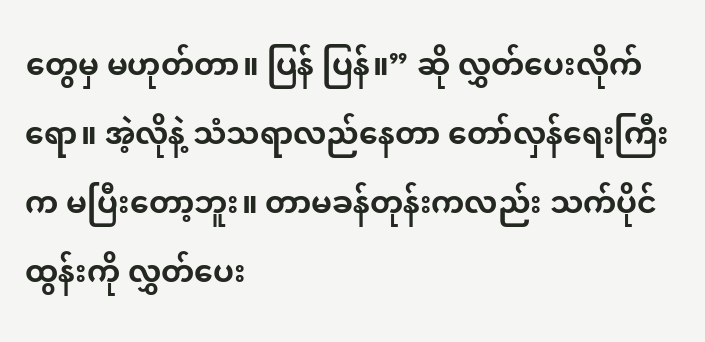တွေမှ မဟုတ်တာ။ ပြန် ပြန်။” ဆို လွှတ်ပေးလိုက်ရော။ အဲ့လိုနဲ့ သံသရာလည်နေတာ တော်လှန်ရေးကြီးက မပြီးတော့ဘူး။ တာမခန်တုန်းကလည်း သက်ပိုင်ထွန်းကို လွှတ်ပေး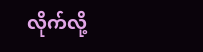လိုက်လို့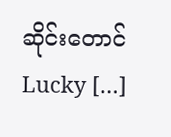ဆိုင်းတောင် Lucky […]